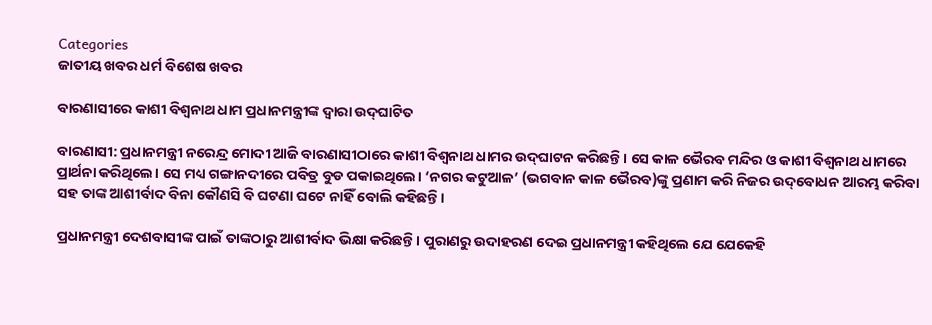Categories
ଜାତୀୟ ଖବର ଧର୍ମ ବିଶେଷ ଖବର

ବାରଣାସୀରେ କାଶୀ ବିଶ୍ୱନାଥ ଧାମ ପ୍ରଧାନମନ୍ତ୍ରୀଙ୍କ ଦ୍ୱାରା ଉଦ୍‌ଘାଟିତ

ବାରଣାସୀ: ପ୍ରଧାନମନ୍ତ୍ରୀ ନରେନ୍ଦ୍ର ମୋଦୀ ଆଜି ବାରଣାସୀଠାରେ କାଶୀ ବିଶ୍ୱନାଥ ଧାମର ଉଦ୍‌ଘାଟନ କରିଛନ୍ତି। ସେ କାଳ ଭୈରବ ମନ୍ଦିର ଓ କାଶୀ ବିଶ୍ୱନାଥ ଧାମରେ ପ୍ରାର୍ଥନା କରିଥିଲେ। ସେ ମଧ୍ୟ ଗଙ୍ଗାନଦୀରେ ପବିତ୍ର ବୁଡ ପକାଇଥିଲେ। ‘ନଗର କଟୁଆଳ’ (ଭଗବାନ କାଳ ଭୈରବ)ଙ୍କୁ ପ୍ରଣାମ କରି ନିଜର ଉଦ୍‌ବୋଧନ ଆରମ୍ଭ କରିବା ସହ ତାଙ୍କ ଆଶୀର୍ବାଦ ବିନା କୌଣସି ବି ଘଟଣା ଘଟେ ନାହିଁ ବୋଲି କହିଛନ୍ତି।

ପ୍ରଧାନମନ୍ତ୍ରୀ ଦେଶବାସୀଙ୍କ ପାଇଁ ତାଙ୍କଠାରୁ ଆଶୀର୍ବାଦ ଭିକ୍ଷା କରିଛନ୍ତି। ପୁରାଣରୁ ଉଦାହରଣ ଦେଇ ପ୍ରଧାନମନ୍ତ୍ରୀ କହିଥିଲେ ଯେ ଯେକେହି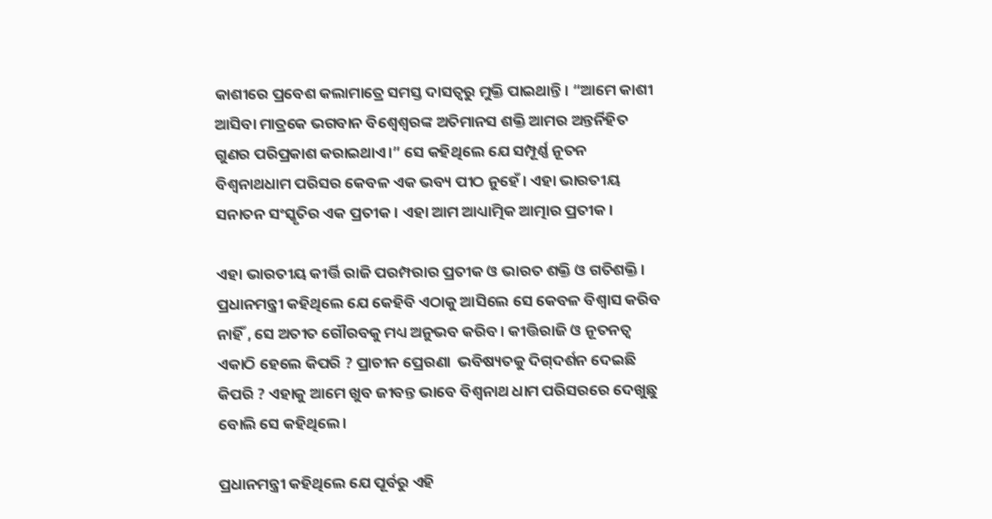କାଶୀରେ ପ୍ରବେଶ କଲାମାତ୍ରେ ସମସ୍ତ ଦାସତ୍ୱରୁ ମୁକ୍ତି ପାଇଥାନ୍ତି। “ଆମେ କାଶୀ ଆସିବା ମାତ୍ରକେ ଭଗବାନ ବିଶ୍ୱେଶ୍ୱରଙ୍କ ଅତିମାନସ ଶକ୍ତି ଆମର ଅନ୍ତର୍ନିହିତ ଗୁଣର ପରିପ୍ରକାଶ କରାଇଥାଏ।” ସେ କହିଥିଲେ ଯେ ସମ୍ପୂର୍ଣ୍ଣ ନୂତନ ବିଶ୍ୱନାଥଧାମ ପରିସର କେବଳ ଏକ ଭବ୍ୟ ପୀଠ ନୁହେଁ। ଏହା ଭାରତୀୟ ସନାତନ ସଂସ୍କୃତିର ଏକ ପ୍ରତୀକ । ଏହା ଆମ ଆଧ୍ୟାତ୍ମିକ ଆତ୍ମାର ପ୍ରତୀକ।

ଏହା ଭାରତୀୟ କୀର୍ତ୍ତି ରାଜି ପରମ୍ପରାର ପ୍ରତୀକ ଓ ଭାରତ ଶକ୍ତି ଓ ଗତିଶକ୍ତି। ପ୍ରଧାନମନ୍ତ୍ରୀ କହିଥିଲେ ଯେ କେହିବି ଏଠାକୁ ଆସିଲେ ସେ କେବଳ ବିଶ୍ୱାସ କରିବ ନାହିଁ , ସେ ଅତୀତ ଗୌରବକୁ ମଧ୍ୟ ଅନୁଭବ କରିବ। କୀତ୍ତିରାଜି ଓ ନୂତନତ୍ୱ ଏକାଠି ହେଲେ କିପରି ? ପ୍ରାଚୀନ ପ୍ରେରଣା  ଭବିଷ୍ୟତକୁ ଦିଗ୍‌ଦର୍ଶନ ଦେଇଛି କିପରି ? ଏହାକୁ ଆମେ ଖୁବ ଜୀବନ୍ତ ଭାବେ ବିଶ୍ୱନାଥ ଧାମ ପରିସରରେ ଦେଖୁଛୁ ବୋଲି ସେ କହିଥିଲେ।

ପ୍ରଧାନମନ୍ତ୍ରୀ କହିଥିଲେ ଯେ ପୂର୍ବରୁ ଏହି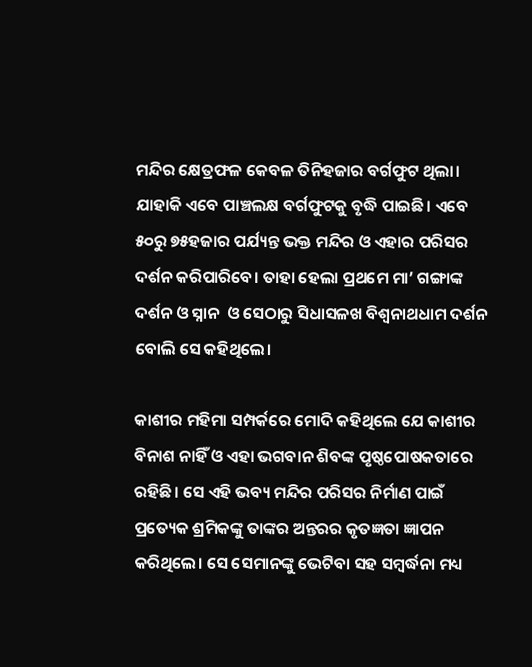ମନ୍ଦିର କ୍ଷେତ୍ରଫଳ କେବଳ ତିନିହଜାର ବର୍ଗଫୁଟ ଥିଲା। ଯାହାକି ଏବେ ପାଞ୍ଚଲକ୍ଷ ବର୍ଗଫୁଟକୁ ବୃଦ୍ଧି ପାଇଛି। ଏବେ ୫୦ରୁ ୭୫ହଜାର ପର୍ଯ୍ୟନ୍ତ ଭକ୍ତ ମନ୍ଦିର ଓ ଏହାର ପରିସର ଦର୍ଶନ କରିପାରିବେ। ତାହା ହେଲା ପ୍ରଥମେ ମା’ ଗଙ୍ଗାଙ୍କ ଦର୍ଶନ ଓ ସ୍ନାନ  ଓ ସେଠାରୁ ସିଧାସଳଖ ବିଶ୍ୱନାଥଧାମ ଦର୍ଶନ ବୋଲି ସେ କହିଥିଲେ।

କାଶୀର ମହିମା ସମ୍ପର୍କରେ ମୋଦି କହିଥିଲେ ଯେ କାଶୀର ବିନାଶ ନାହିଁ ଓ ଏହା ଭଗବାନ ଶିବଙ୍କ ପୃଷ୍ଠପୋଷକତାରେ ରହିଛି। ସେ ଏହି ଭବ୍ୟ ମନ୍ଦିର ପରିସର ନିର୍ମାଣ ପାଇଁ ପ୍ରତ୍ୟେକ ଶ୍ରମିକଙ୍କୁ ତାଙ୍କର ଅନ୍ତରର କୃତଜ୍ଞତା ଜ୍ଞାପନ କରିଥିଲେ। ସେ ସେମାନଙ୍କୁ ଭେଟିବା ସହ ସମ୍ବର୍ଦ୍ଧନା ମଧ୍ୟ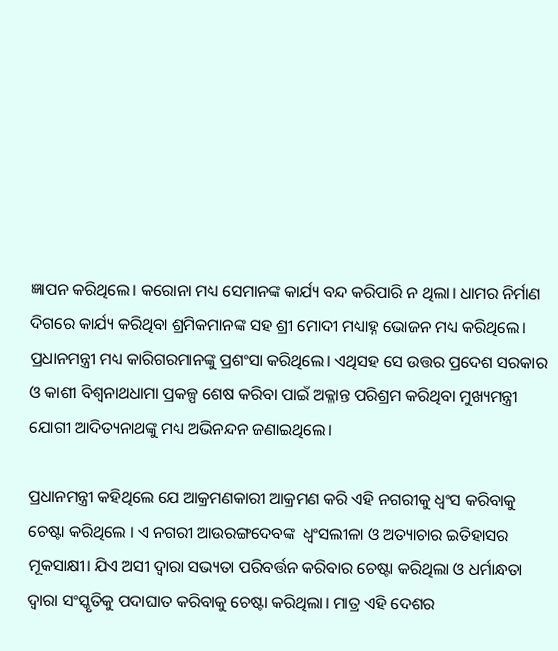ଜ୍ଞାପନ କରିଥିଲେ। କରୋନା ମଧ୍ୟ ସେମାନଙ୍କ କାର୍ଯ୍ୟ ବନ୍ଦ କରିପାରି ନ ଥିଲା। ଧାମର ନିର୍ମାଣ ଦିଗରେ କାର୍ଯ୍ୟ କରିଥିବା ଶ୍ରମିକମାନଙ୍କ ସହ ଶ୍ରୀ ମୋଦୀ ମଧ୍ୟାହ୍ନ ଭୋଜନ ମଧ୍ୟ କରିଥିଲେ। ପ୍ରଧାନମନ୍ତ୍ରୀ ମଧ୍ୟ କାରିଗରମାନଙ୍କୁ ପ୍ରଶଂସା କରିଥିଲେ। ଏଥିସହ ସେ ଉତ୍ତର ପ୍ରଦେଶ ସରକାର ଓ କାଶୀ ବିଶ୍ୱନାଥଧାମା ପ୍ରକଳ୍ପ ଶେଷ କରିବା ପାଇଁ ଅକ୍ଳାନ୍ତ ପରିଶ୍ରମ କରିଥିବା ମୁଖ୍ୟମନ୍ତ୍ରୀ ଯୋଗୀ ଆଦିତ୍ୟନାଥଙ୍କୁ ମଧ୍ୟ ଅଭିନନ୍ଦନ ଜଣାଇଥିଲେ।

ପ୍ରଧାନମନ୍ତ୍ରୀ କହିଥିଲେ ଯେ ଆକ୍ରମଣକାରୀ ଆକ୍ରମଣ କରି ଏହି ନଗରୀକୁ ଧ୍ୱଂସ କରିବାକୁ ଚେଷ୍ଟା କରିଥିଲେ । ଏ ନଗରୀ ଆଉରଙ୍ଗଦେବଙ୍କ  ଧ୍ୱଂସଲୀଳା ଓ ଅତ୍ୟାଚାର ଇତିହାସର ମୂକସାକ୍ଷୀ। ଯିଏ ଅସୀ ଦ୍ୱାରା ସଭ୍ୟତା ପରିବର୍ତ୍ତନ କରିବାର ଚେଷ୍ଟା କରିଥିଲା ଓ ଧର୍ମାନ୍ଧତା ଦ୍ୱାରା ସଂସ୍କୃତିକୁ ପଦାଘାତ କରିବାକୁ ଚେଷ୍ଟା କରିଥିଲା। ମାତ୍ର ଏହି ଦେଶର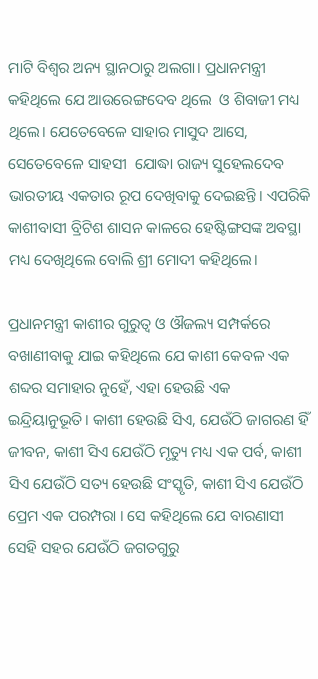ମାଟି ବିଶ୍ୱର ଅନ୍ୟ ସ୍ଥାନଠାରୁ ଅଲଗା। ପ୍ରଧାନମନ୍ତ୍ରୀ କହିଥିଲେ ଯେ ଆଉରେଙ୍ଗଦେବ ଥିଲେ  ଓ ଶିବାଜୀ ମଧ୍ୟ ଥିଲେ। ଯେତେବେଳେ ସାହାର ମାସୁଦ ଆସେ, ସେତେବେଳେ ସାହସୀ  ଯୋଦ୍ଧା ରାଜ୍ୟ ସୁହେଲଦେବ ଭାରତୀୟ ଏକତାର ରୂପ ଦେଖିବାକୁ ଦେଇଛନ୍ତି। ଏପରିକି କାଶୀବାସୀ ବ୍ରିଟିଶ ଶାସନ କାଳରେ ହେଷ୍ଟିଙ୍ଗସଙ୍କ ଅବସ୍ଥା ମଧ୍ୟ ଦେଖିଥିଲେ ବୋଲି ଶ୍ରୀ ମୋଦୀ କହିଥିଲେ।

ପ୍ରଧାନମନ୍ତ୍ରୀ କାଶୀର ଗୁରୁତ୍ୱ ଓ ଔଜଲ୍ୟ ସମ୍ପର୍କରେ ବଖାଣୀବାକୁ ଯାଇ କହିଥିଲେ ଯେ କାଶୀ କେବଳ ଏକ ଶବ୍ଦର ସମାହାର ନୁହେଁ, ଏହା ହେଉଛି ଏକ ଇନ୍ଦ୍ରିୟାନୁଭୂତି। କାଶୀ ହେଉଛି ସିଏ, ଯେଉଁଠି ଜାଗରଣ ହିଁ ଜୀବନ, କାଶୀ ସିଏ ଯେଉଁଠି ମୃତ୍ୟୁ ମଧ୍ୟ ଏକ ପର୍ବ, କାଶୀ ସିଏ ଯେଉଁଠି ସତ୍ୟ ହେଉଛି ସଂସ୍କୃତି, କାଶୀ ସିଏ ଯେଉଁଠି ପ୍ରେମ ଏକ ପରମ୍ପରା । ସେ କହିଥିଲେ ଯେ ବାରଣାସୀ ସେହି ସହର ଯେଉଁଠି ଜଗତଗୁରୁ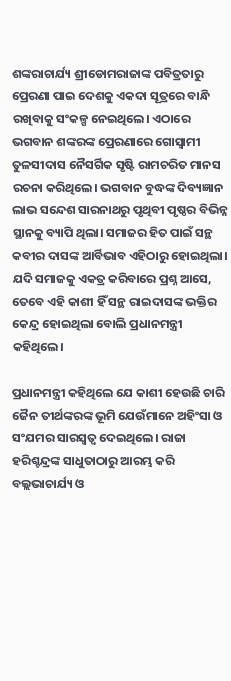ଶଙ୍କରାଚାର୍ଯ୍ୟ ଶ୍ରୀଡୋମରାଜାଙ୍କ ପବିତ୍ରତାରୁ ପ୍ରେରଣା ପାଇ ଦେଶକୁ ଏକଦା ସୂତ୍ରରେ ବାନ୍ଧି ରଖିବାକୁ ସଂକଳ୍ପ ନେଇଥିଲେ। ଏଠାରେ ଭଗବାନ ଶଙ୍କରଙ୍କ ପ୍ରେରଣାରେ ଗୋସ୍ୱାମୀ ତୁଳସୀଦାସ ନୈସର୍ଗିକ ସୃଷ୍ଟି ରାମଚରିତ ମାନସ ରଚନା କରିଥିଲେ। ଭଗବାନ ବୁଦ୍ଧଙ୍କ ଦିବ୍ୟଜ୍ଞାନ ଲାଭ ସନ୍ଦେଶ ସାରନାଥରୁ ପୃଥିବୀ ପୃଷ୍ଠର ବିଭିନ୍ନ ସ୍ଥାନକୁ ବ୍ୟାପି ଥିଲା। ସମାଜର ହିତ ପାଇଁ ସନ୍ଥ କବୀର ଦାସଙ୍କ ଆର୍ବିଭାବ ଏହିଠାରୁ ହୋଇଥିଲା। ଯଦି ସମାଜକୁ ଏକତ୍ର କରିବାରେ ପ୍ରଶ୍ନ ଆସେ, ତେବେ ଏହି କାଶୀ ହିଁ ସନ୍ଥ ରାଇଦାସଙ୍କ ଭକ୍ତିର କେନ୍ଦ୍ର ହୋଇଥିଲା ବୋଲି ପ୍ରଧାନମନ୍ତ୍ରୀ କହିଥିଲେ।

ପ୍ରଧାନମନ୍ତ୍ରୀ କହିଥିଲେ ଯେ କାଶୀ ହେଉଛି ଚାରି ଜୈନ ତୀର୍ଥଙ୍କରଙ୍କ ଭୂମି ଯେଉଁମାନେ ଅହିଂସା ଓ ସଂଯମର ସାରସ୍ୱତ୍ୱ ଦେଇଥିଲେ। ରାଜା ହରିଶ୍ଚନ୍ଦ୍ରଙ୍କ ସାଧୁତାଠାରୁ ଆରମ୍ଭ କରି ବଲ୍ଲଭାଚାର୍ଯ୍ୟ ଓ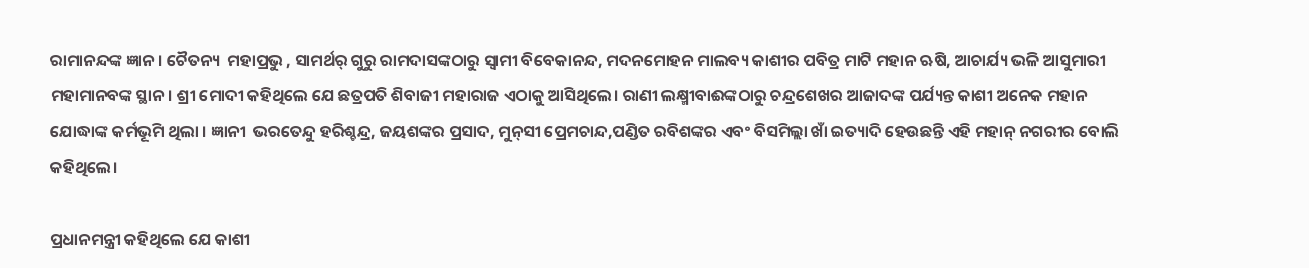ରାମାନନ୍ଦଙ୍କ ଜ୍ଞାନ। ଚୈତନ୍ୟ  ମହାପ୍ରଭୁ , ସାମର୍ଥର୍ ଗୁରୁ ରାମଦାସଙ୍କଠାରୁ ସ୍ୱାମୀ ବିବେକାନନ୍ଦ, ମଦନମୋହନ ମାଲବ୍ୟ କାଶୀର ପବିତ୍ର ମାଟି ମହାନ ଋଷି, ଆଚାର୍ଯ୍ୟ ଭଳି ଆସୁମାରୀ ମହାମାନବଙ୍କ ସ୍ଥାନ। ଶ୍ରୀ ମୋଦୀ କହିଥିଲେ ଯେ ଛତ୍ରପତି ଶିବାଜୀ ମହାରାଜ ଏଠାକୁ ଆସିଥିଲେ। ରାଣୀ ଲକ୍ଷ୍ମୀବାଈଙ୍କଠାରୁ ଚନ୍ଦ୍ରଶେଖର ଆଜାଦଙ୍କ ପର୍ଯ୍ୟନ୍ତ କାଶୀ ଅନେକ ମହାନ ଯୋଦ୍ଧାଙ୍କ କର୍ମଭୂମି ଥିଲା । ଜ୍ଞାନୀ  ଭରତେନ୍ଦୁ ହରିଶ୍ଚନ୍ଦ୍ର, ଜୟଶଙ୍କର ପ୍ରସାଦ, ମୁନ୍‌ସୀ ପ୍ରେମଚାନ୍ଦ,ପଣ୍ଡିତ ରବିଶଙ୍କର ଏବଂ ବିସମିଲ୍ଲା ଖାଁ ଇତ୍ୟାଦି ହେଉଛନ୍ତି ଏହି ମହାନ୍ ନଗରୀର ବୋଲି କହିଥିଲେ।

ପ୍ରଧାନମନ୍ତ୍ରୀ କହିଥିଲେ ଯେ କାଶୀ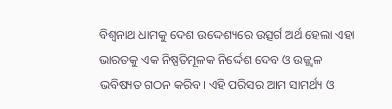ବିଶ୍ୱନାଥ ଧାମକୁ ଦେଶ ଉଦ୍ଦେଶ୍ୟରେ ଉତ୍ସର୍ଗ ଅର୍ଥ ହେଲା ଏହା ଭାରତକୁ ଏକ ନିଷ୍ପତିମୂଳକ ନିର୍ଦ୍ଦେଶ ଦେବ ଓ ଉଜ୍ଜ୍ୱଳ ଭବିଷ୍ୟତ ଗଠନ କରିବ। ଏହି ପରିସର ଆମ ସାମର୍ଥ୍ୟ ଓ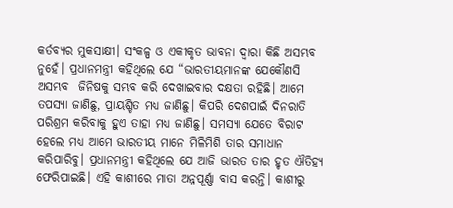କର୍ତବ୍ୟର ମୁକସାକ୍ଷୀ। ସଂକଳ୍ପ ଓ ଏକୀକୃତ ଭାବନା ଦ୍ୱାରା କିଛି ଅସମ୍ଭବ ନୁହେଁ। ପ୍ରଧାନମନ୍ତ୍ରୀ କହିଥିଲେ ଯେ “ଭାରତୀୟମାନଙ୍କ ଯେକୌଣସି ଅସମ୍ଭବ  ଜିନିଷକୁ ସମ୍ଭବ କରି ଦେଖାଇବାର ଦକ୍ଷତା ରହିଛି। ଆମେ ତପସ୍ୟା ଜାଣିଛୁ, ପ୍ରାୟଶ୍ଚିତ ମଧ୍ୟ ଜାଣିଛୁ। କିପରି ଦେଶପାଇଁ ଦିନରାତି ପରିଶ୍ରମ କରିବାକୁ ହୁଏ ତାହା ମଧ୍ୟ ଜାଣିଛୁ। ସମସ୍ୟା ଯେତେ ବିରାଟ ହେଲେ ମଧ୍ୟ ଆମେ ଭାରତୀୟ ମାନେ ମିଳିମିଶି ତାର ସମାଧାନ କରିପାରିବୁ। ପ୍ରଧାନମନ୍ତ୍ରୀ କହିଥିଲେ ଯେ ଆଜି ଭାରତ ତାର ହୃତ ଐତିହ୍ୟ ଫେରିପାଇଛି। ଏହି କାଶୀରେ ମାତା ଅନ୍ନପୂର୍ଣ୍ଣା ବାସ କରନ୍ତି। କାଶୀରୁ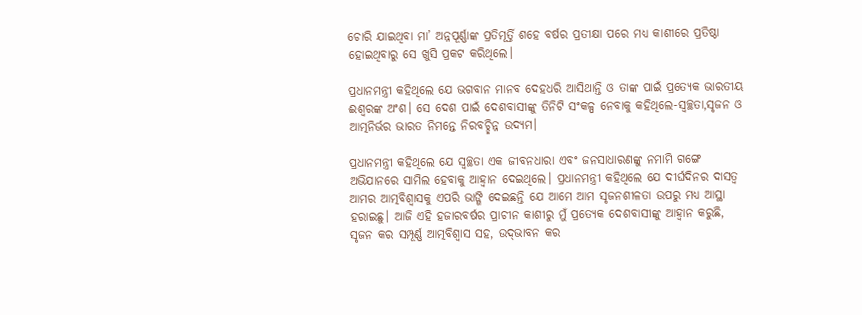ଚୋରି ଯାଇଥିବା ମା’ ଅନ୍ନପୂର୍ଣ୍ଣାଙ୍କ ପ୍ରତିମୂର୍ତ୍ତି ଶହେ ବର୍ଷର ପ୍ରତୀକ୍ଷା ପରେ ମଧ୍ୟ କାଶୀରେ ପ୍ରତିଷ୍ଠା ହୋଇଥିବାରୁ ସେ ଖୁସି ପ୍ରକଟ କରିଥିଲେ।

ପ୍ରଧାନମନ୍ତ୍ରୀ କହିଥିଲେ ଯେ ଭଗବାନ ମାନବ ଦେହଧରି ଆସିଥାନ୍ତି ଓ ତାଙ୍କ ପାଇଁ ପ୍ରତ୍ୟେକ ଭାରତୀୟ ଈଶ୍ୱରଙ୍କ ଅଂଶ। ସେ ଦେଶ ପାଇଁ ଦେଶବାସୀଙ୍କୁ ତିନିଟି ସଂକଳ୍ପ ନେବାକୁ କହିଥିଲେ-ସ୍ୱଚ୍ଛତା,ସୃଜନ ଓ ଆତ୍ମନିର୍ଭର ଭାରତ ନିମନ୍ତେ ନିରବଚ୍ଛିନ୍ନ ଉଦ୍ୟମ।

ପ୍ରଧାନମନ୍ତ୍ରୀ କହିଥିଲେ ଯେ ସ୍ୱଚ୍ଛତା ଏକ ଜୀବନଧାରା ଏବଂ ଜନସାଧାରଣଙ୍କୁ ନମାମି ଗଙ୍ଗେ ଅଭିଯାନରେ ସାମିଲ ହେବାକୁ ଆହ୍ୱାନ ଦେଇଥିଲେ। ପ୍ରଧାନମନ୍ତ୍ରୀ କହିଥିଲେ ଯେ ଦୀର୍ଘଦିନର ଦାସତ୍ୱ ଆମର ଆତ୍ମବିଶ୍ୱାସକୁ ଏପରି ଭାଙ୍ଗି ଦେଇଛନ୍ତି ଯେ ଆମେ ଆମ ସୃଜନଶୀଳତା ଉପରୁ ମଧ୍ୟ ଆସ୍ଥା ହରାଇଛୁ। ଆଜି ଏହି ହଜାରବର୍ଷର ପ୍ରାଚୀନ କାଶୀରୁ ମୁଁ ପ୍ରତ୍ୟେକ ଦେଶବାସୀଙ୍କୁ ଆହ୍ୱାନ କରୁଛି,  ସୃଜନ କର ସମ୍ପୂର୍ଣ୍ଣ ଆତ୍ମବିଶ୍ୱାସ ସହ, ଉଦ୍‌ଭାବନ କର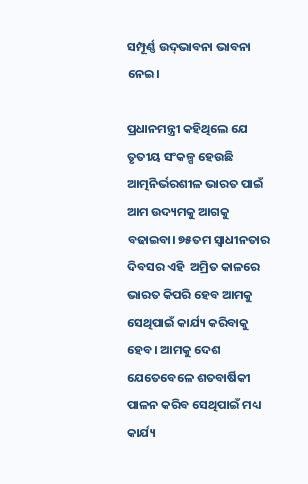ସମ୍ପୂର୍ଣ୍ଣ ଉଦ୍‌ଭାବନା ଭାବନା ନେଇ।

ପ୍ରଧାନମନ୍ତ୍ରୀ କହିଥିଲେ ଯେ ତୃତୀୟ ସଂକଳ୍ପ ହେଉଛି ଆତ୍ମନିର୍ଭରଶୀଳ ଭାରତ ପାଇଁ ଆମ ଉଦ୍ୟମକୁ ଆଗକୁ ବଢାଇବା। ୭୫ତମ ସ୍ୱାଧୀନତାର ଦିବସର ଏହି  ଅମ୍ରିତ କାଳରେ ଭାରତ କିପରି ହେବ ଆମକୁ ସେଥିପାଇଁ କାର୍ଯ୍ୟ କରିବାକୁ ହେବ। ଆମକୁ ଦେଶ ଯେତେବେଳେ ଶତବାର୍ଷିକୀ ପାଳନ କରିବ ସେଥିପାଇଁ ମଧ୍ୟ କାର୍ଯ୍ୟ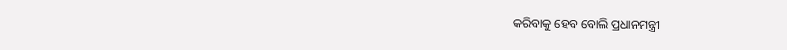କରିବାକୁ ହେବ ବୋଲି ପ୍ରଧାନମନ୍ତ୍ରୀ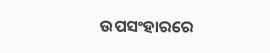ଉପସଂହାରରେ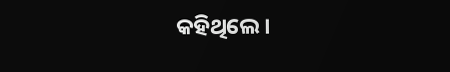କହିଥିଲେ।